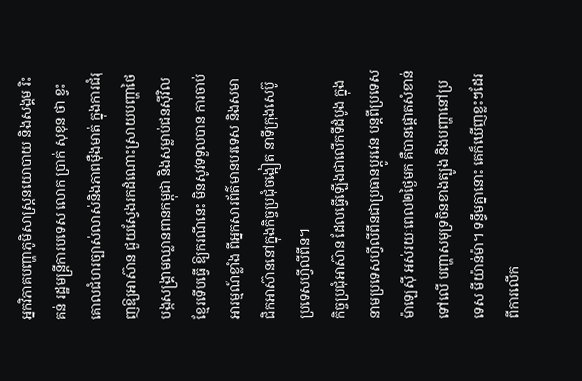អ្នកវិភាគបញ្ហាភូមិសាស្ត្រនយោបាយ និងសង្គម រិះគន់ រដ្ឋមន្ត្រីការបទេស លោក ប្រាក់ សុខុន ថា ខ្វះគោលជំហរច្បាស់លាស់និងភាពម៉ឺងមាត់ ក្នុងការជំរុញឱ្យអាស៊ាន ជួយស្វែងរកដំណោះស្រាយបញ្ហាថៃ បង្កសង្គ្រាមឈ្លានពានកម្ពុជា និងសម្លាប់ជនស៊ីវិលខ្មែរទើបធ្វើ ឱ្យករណីនេះ មិនសូវទទួលបាន ការចាប់អារម្មណ៍ខ្លាំង ពីអ្នកសារព័ត៌មានបរទេស និងសមាជិកអាស៊ាននៅក្នុងកិច្ចប្រជុំចង្អៀត នាទីក្រុងសេប៊ូ ប្រទេសហ្វីលីពីន។
កិច្ចប្រជុំអាស៊ាន ដែលធ្វើឡើងជាលើកទីដំបូង ក្នុងនាមប្រទេសហ្វីលីពីនជាប្រធានប្ដូរវេន បន្តពីប្រទេស ម៉ាឡេស៊ី អស់រយៈពេល២ថ្ងៃមក គឺបានផ្ដោតសំខាន់ទៅលើ បញ្ហាសមុទ្រចិនខាងត្បូង និងបញ្ហានៅប្រទេស មីយ៉ាន់ម៉ា។ ទន្ទឹមគ្នានោះ គេក៏ឃើញខ្លះៗដែរ ពីការលើក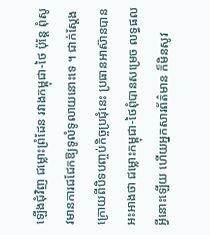ឡើងជុំវិញ ជម្លោះព្រំដែន រវាងកម្ពុជា-ថៃ ប៉ុន្តែ ពុំសូវមានការជជែកឱ្យទូលំទូលាយនោះទេ ។ ជាក់ស្ដែង ក្រោយពីបិទបញ្ចប់កិច្ចប្រជុំនេះ ប្រធានអាស៊ានបានអះអាងថា ជម្លោះកម្ពុជា-ថៃពុំបានសម្រេច លទ្ធផលអ្វីនោះឡើយ ហើយអ្នកសារព័ត៌មាន ក៏មិនសូវ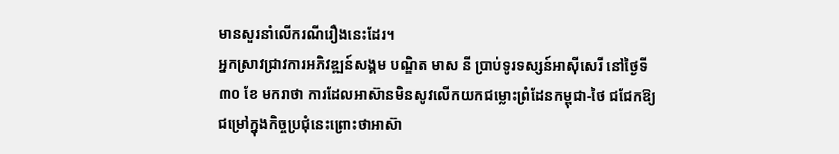មានសួរនាំលើករណីរឿងនេះដែរ។
អ្នកស្រាវជ្រាវការអភិវឌ្ឍន៍សង្គម បណ្ឌិត មាស នី ប្រាប់ទូរទស្សន៍អាស៊ីសេរី នៅថ្ងៃទី៣០ ខែ មករាថា ការដែលអាស៊ានមិនសូវលើកយកជម្លោះព្រំដែនកម្ពុជា-ថៃ ជជែកឱ្យជម្រៅក្នុងកិច្ចប្រជុំនេះព្រោះថាអាស៊ា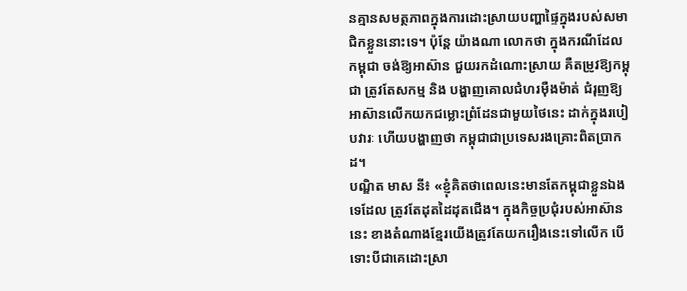នគ្មានសមត្ថភាពក្នុងការដោះស្រាយបញ្ហាផ្ទៃក្នុងរបស់សមាជិកខ្លួននោះទេ។ ប៉ុន្តែ យ៉ាងណា លោកថា ក្នុងករណីដែលកម្ពុជា ចង់ឱ្យអាស៊ាន ជួយរកដំណោះស្រាយ គឺតម្រូវឱ្យកម្ពុជា ត្រូវតែសកម្ម និង បង្ហាញគោលជំហរម៉ឺងម៉ាត់ ជំរុញឱ្យអាស៊ានលើកយកជម្លោះព្រំដែនជាមួយថៃនេះ ដាក់ក្នុងរបៀបវារៈ ហើយបង្ហាញថា កម្ពុជាជាប្រទេសរងគ្រោះពិតប្រាកដ។
បណ្ឌិត មាស នី៖ «ខ្ញុំគិតថាពេលនេះមានតែកម្ពុជាខ្លួនឯងទេដែល ត្រូវតែដុតដៃដុតជើង។ ក្នុងកិច្ចប្រជុំរបស់អាស៊ាននេះ ខាងតំណាងខ្មែរយើងត្រូវតែយករឿងនេះទៅលើក បើទោះបីជាគេដោះស្រា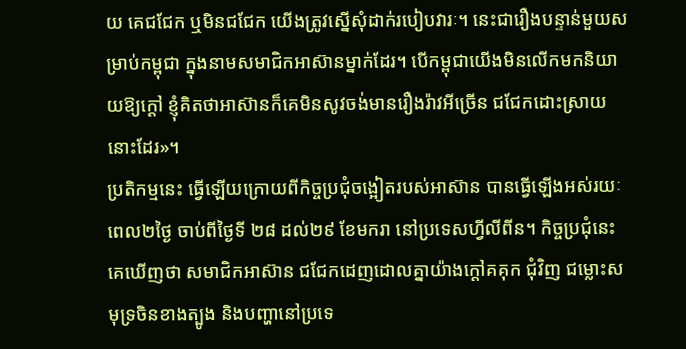យ គេជជែក ឬមិនជជែក យើងត្រូវស្នើសុំដាក់របៀបវារៈ។ នេះជារឿងបន្ទាន់មួយសម្រាប់កម្ពុជា ក្នុងនាមសមាជិកអាស៊ានម្នាក់ដែរ។ បើកម្ពុជាយើងមិនលើកមកនិយាយឱ្យក្ដៅ ខ្ញុំគិតថាអាស៊ានក៏គេមិនសូវចង់មានរឿងរ៉ាវអីច្រើន ជជែកដោះស្រាយនោះដែរ»។
ប្រតិកម្មនេះ ធ្វើឡើយក្រោយពីកិច្ចប្រជុំចង្អៀតរបស់អាស៊ាន បានធ្វើឡើងអស់រយៈពេល២ថ្ងៃ ចាប់ពីថ្ងៃទី ២៨ ដល់២៩ ខែមករា នៅប្រទេសហ្វីលីពីន។ កិច្ចប្រជុំនេះ គេឃើញថា សមាជិកអាស៊ាន ជជែកដេញដោលគ្នាយ៉ាងក្ដៅគគុក ជុំវិញ ជម្លោះសមុទ្រចិនខាងត្បូង និងបញ្ហានៅប្រទេ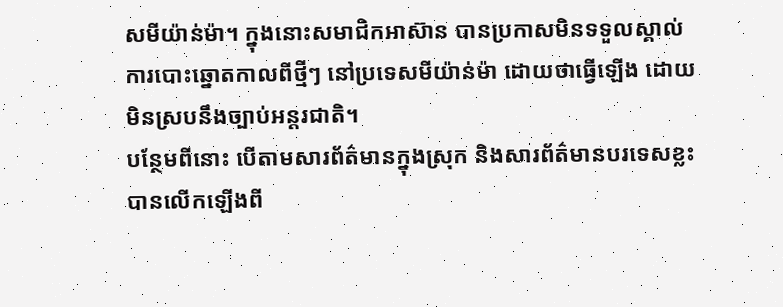សមីយ៉ាន់ម៉ា។ ក្នុងនោះសមាជិកអាស៊ាន បានប្រកាសមិនទទួលស្គាល់ការបោះឆ្នោតកាលពីថ្មីៗ នៅប្រទេសមីយ៉ាន់ម៉ា ដោយថាធ្វើឡើង ដោយមិនស្របនឹងច្បាប់អន្តរជាតិ។
បន្ថែមពីនោះ បើតាមសារព័ត៌មានក្នុងស្រុក និងសារព័ត៌មានបរទេសខ្លះបានលើកឡើងពី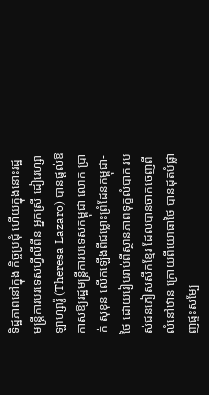ទិដ្ឋភាពនៅក្នុង កិច្ចប្រជុំ ហើយក្នុងនោះរដ្ឋមន្ត្រីការបរទេសហ្វីលីពីន អ្នកស្រី ដៀរេហ្សា ឡាហ្សារ៉ូ (Theresa Lazaro) បានផ្ដល់ឱកាសឱ្យរដ្ឋមន្ត្រីការបទេសកម្ពុជា លោក ប្រាក់ សុខុន លើកឡើងពីជម្លោះព្រំដែនកម្ពុជា-ថៃ ដោយរៀបរាប់ពីស្ថានភាពទុក្ខលំបាក របស់ជនភៀសសឹកខ្មែរ ដែលបានចាកចេញពីលំនៅឋាន ក្រោយពីយោធាថៃ បានដុតបំផ្លាញផ្ទះសម្បែ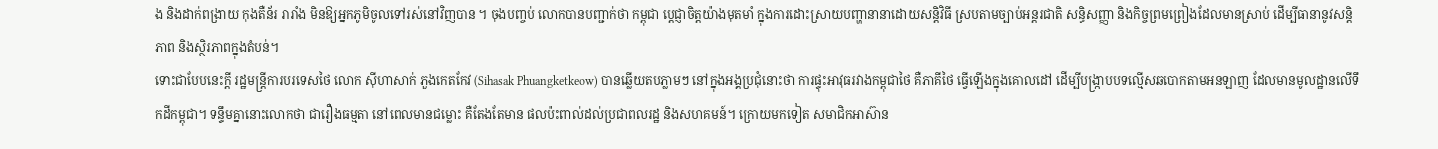ង និងដាក់ពង្រាយ កុងតឺន័រ រារាំង មិនឱ្យអ្នកភូមិចូលទៅរស់នៅវិញបាន ។ ចុងបញ្ចប់ លោកបានបញ្ជាក់ថា កម្ពុជា ប្ដេជ្ញាចិត្តយ៉ាងមុតមាំ ក្នុងការដោះស្រាយបញ្ហានានាដោយសន្តិវិធី ស្របតាមច្បាប់អន្តរជាតិ សន្ធិសញ្ញា និងកិច្ចព្រមព្រៀងដែលមានស្រាប់ ដើម្បីធានានូវសន្តិភាព និងស្ថិរភាពក្នុងតំបន់។
ទោះជាបែបនេះក្ដី រដ្ឋមន្ត្រីការបរទេសថៃ លោក ស៊ីហាសាក់ ភួងកេតកែវ (Sihasak Phuangketkeow) បានឆ្លើយតបភ្លាមៗ នៅក្នុងអង្គប្រជុំនោះថា ការផ្ទុះអាវុធរវាងកម្ពុជាថៃ គឺភាគីថៃ ធ្វើឡើងក្នុងគោលដៅ ដើម្បីបង្ក្រាបបទល្មើសឆបោកតាមអនឡាញ ដែលមានមូលដ្ឋានលើទឹកដីកម្ពុជា។ ទន្ទឹមគ្នានោះលោកថា ជារឿងធម្មតា នៅពេលមានជម្លោះ គឺតែងតែមាន ផលប៉ះពាល់ដល់ប្រជាពលរដ្ឋ និងសហគមន៍។ ក្រោយមកទៀត សមាជិកអាស៊ាន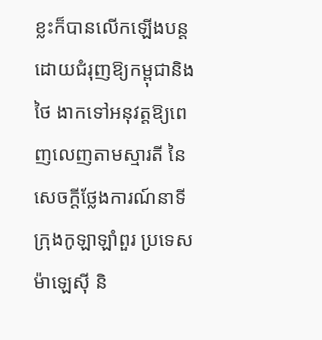ខ្លះក៏បានលើកឡើងបន្ត ដោយជំរុញឱ្យកម្ពុជានិងថៃ ងាកទៅអនុវត្តឱ្យពេញលេញតាមស្មារតី នៃសេចក្ដីថ្លែងការណ៍នាទីក្រុងកូឡាឡាំពួរ ប្រទេសម៉ាឡេស៊ី និ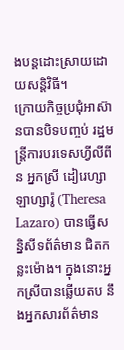ងបន្តដោះស្រាយដោយសន្តិវិធី។
ក្រោយកិច្ចប្រជុំអាស៊ានបានបិទបញ្ចប់ រដ្ឋមន្ត្រីការបរទេសហ្វីលីពីន អ្នកស្រី ដៀរេហ្សា ឡាហ្សារ៉ូ (Theresa Lazaro) បានធ្វើសន្និសីទព័ត៌មាន ជិតកន្លះម៉ោង។ ក្នុងនោះអ្នកស្រីបានឆ្លើយតប នឹងអ្នកសារព័ត៌មាន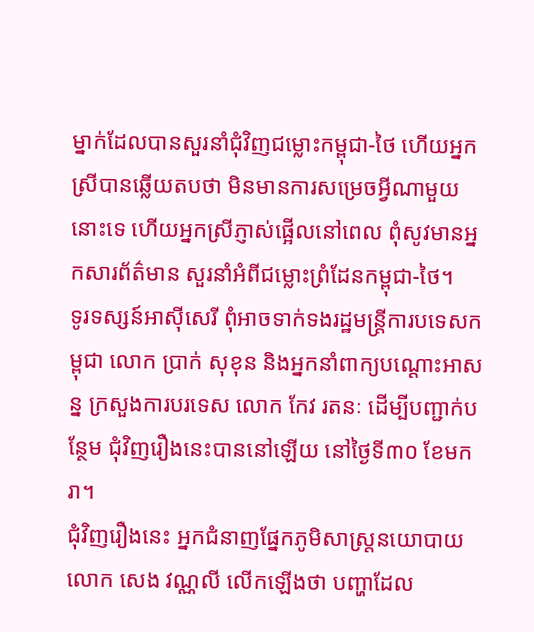ម្នាក់ដែលបានសួរនាំជុំវិញជម្លោះកម្ពុជា-ថៃ ហើយអ្នកស្រីបានឆ្លើយតបថា មិនមានការសម្រេចអ្វីណាមួយនោះទេ ហើយអ្នកស្រីភ្ញាស់ផ្អើលនៅពេល ពុំសូវមានអ្នកសារព័ត៌មាន សួរនាំអំពីជម្លោះព្រំដែនកម្ពុជា-ថៃ។
ទូរទស្សន៍អាស៊ីសេរី ពុំអាចទាក់ទងរដ្ឋមន្ត្រីការបទេសកម្ពុជា លោក ប្រាក់ សុខុន និងអ្នកនាំពាក្យបណ្ដោះអាសន្ន ក្រសួងការបរទេស លោក កែវ រតនៈ ដើម្បីបញ្ជាក់បន្ថែម ជុំវិញរឿងនេះបាននៅឡើយ នៅថ្ងៃទី៣០ ខែមករា។
ជុំវិញរឿងនេះ អ្នកជំនាញផ្នែកភូមិសាស្ត្រនយោបាយ លោក សេង វណ្ណលី លើកឡើងថា បញ្ហាដែល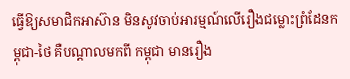ធ្វើឱ្យសមាជិកអាស៊ាន មិនសូវចាប់អារម្មណ៍លើរឿងជម្លោះព្រំដែនកម្ពុជា-ថៃ គឺបណ្ដាលមកពី កម្ពុជា មានរឿង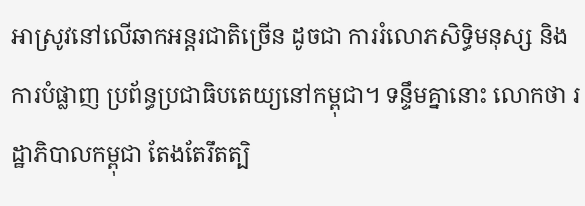អាស្រូវនៅលើឆាកអន្តរជាតិច្រើន ដូចជា ការរំលោភសិទ្ធិមនុស្ស និងការបំផ្លាញ ប្រព័ន្ធប្រជាធិបតេយ្យនៅកម្ពុជា។ ទន្ទឹមគ្នានោះ លោកថា រដ្ឋាភិបាលកម្ពុជា តែងតែរឹតត្បិ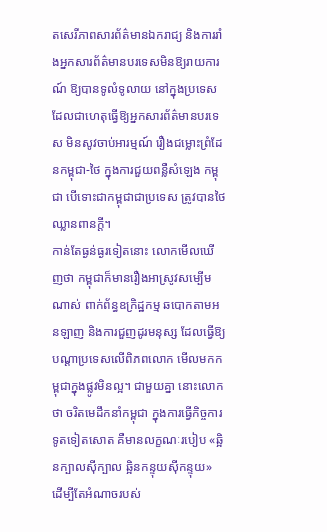តសេរីភាពសារព័ត៌មានឯករាជ្យ និងការរាំងអ្នកសារព័ត៌មានបរទេសមិនឱ្យរាយការណ៍ ឱ្យបានទូលំទូលាយ នៅក្នុងប្រទេសដែលជាហេតុធ្វើឱ្យអ្នកសារព័ត៌មានបរទេស មិនសូវចាប់អារម្មណ៍ រឿងជម្លោះព្រំដែនកម្ពុជា-ថៃ ក្នុងការជួយពន្លឺសំឡេង កម្ពុជា បើទោះជាកម្ពុជាជាប្រទេស ត្រូវបានថៃ ឈ្លានពានក្ដី។
កាន់តែធ្ងន់ធ្ងរទៀតនោះ លោកមើលឃើញថា កម្ពុជាក៏មានរឿងអាស្រូវសម្បើមណាស់ ពាក់ព័ន្ធឧក្រិដ្ឋកម្ម ឆបោកតាមអនឡាញ និងការជួញដូរមនុស្ស ដែលធ្វើឱ្យបណ្ដាប្រទេសលើពិភពលោក មើលមកកម្ពុជាក្នុងផ្លូវមិនល្អ។ ជាមួយគ្នា នោះលោកថា ចរិតមេដឹកនាំកម្ពុជា ក្នុងការធ្វើកិច្ចការទូតទៀតសោត គឺមានលក្ខណៈរបៀប «ឆ្អិនក្បាលស៊ីក្បាល ឆ្អិនកន្ទុយស៊ីកន្ទុយ» ដើម្បីតែអំណាចរបស់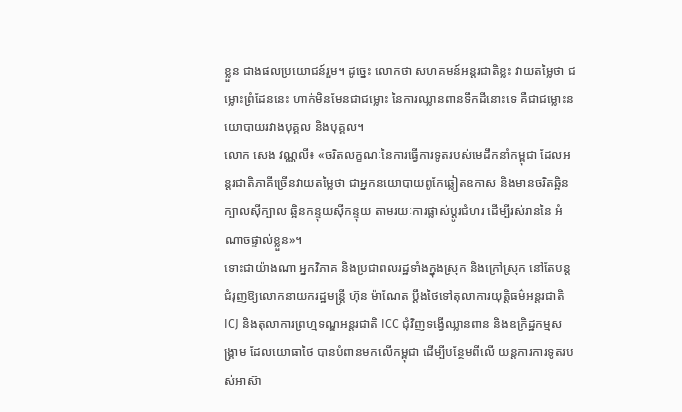ខ្លួន ជាងផលប្រយោជន៍រួម។ ដូច្នេះ លោកថា សហគមន៍អន្តរជាតិខ្លះ វាយតម្លៃថា ជម្លោះព្រំដែននេះ ហាក់មិនមែនជាជម្លោះ នៃការឈ្លានពានទឹកដីនោះទេ គឺជាជម្លោះនយោបាយរវាងបុគ្គល និងបុគ្គល។
លោក សេង វណ្ណលី៖ «ចរិតលក្ខណៈនៃការធ្វើការទូតរបស់មេដឹកនាំកម្ពុជា ដែលអន្តរជាតិភាគីច្រើនវាយតម្លៃថា ជាអ្នកនយោបាយពូកែឆ្លៀតឧកាស និងមានចរិតឆ្អិនក្បាលស៊ីក្បាល ឆ្អិនកន្ទុយស៊ីកន្ទុយ តាមរយៈការផ្លាស់ប្ដូរជំហរ ដើម្បីរស់រាននៃ អំណាចផ្ទាល់ខ្លួន»។
ទោះជាយ៉ាងណា អ្នកវិភាគ និងប្រជាពលរដ្ឋទាំងក្នុងស្រុក និងក្រៅស្រុក នៅតែបន្តជំរុញឱ្យលោកនាយករដ្ឋមន្ត្រី ហ៊ុន ម៉ាណែត ប្ដឹងថៃទៅតុលាការយុត្តិធម៌អន្តរជាតិ ICJ និងតុលាការព្រហ្មទណ្ឌអន្តរជាតិ ICC ជុំវិញទង្វើឈ្លានពាន និងឧក្រិដ្ឋកម្មសង្គ្រាម ដែលយោធាថៃ បានបំពានមកលើកម្ពុជា ដើម្បីបន្ថែមពីលើ យន្តការការទូតរបស់អាស៊ា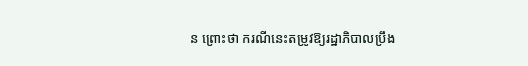ន ព្រោះថា ករណីនេះតម្រូវឱ្យរដ្ឋាភិបាលប្រឹង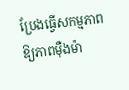ប្រែងធ្វើសកម្មភាព ឱ្យភាពម៉ឺងម៉ា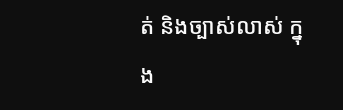ត់ និងច្បាស់លាស់ ក្នុង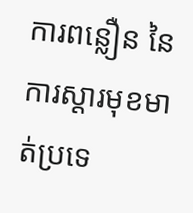ការពន្លឿន នៃការស្ដារមុខមាត់ប្រទេ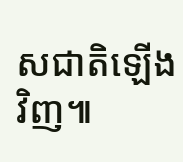សជាតិឡើងវិញ៕